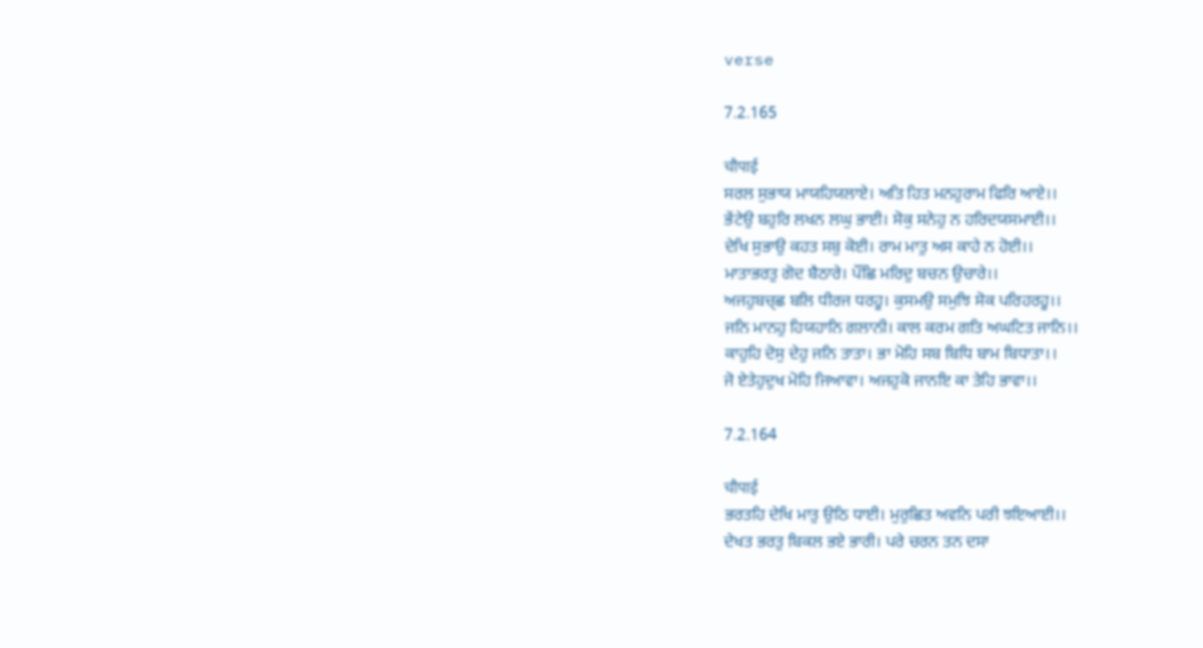verse

7.2.165

चौपाई
ਸਰਲ ਸੁਭਾਯ ਮਾਯਹਿਯਲਾਏ। ਅਤਿ ਹਿਤ ਮਨਹੁਰਾਮ ਫਿਰਿ ਆਏ।।
ਭੇਂਟੇਉ ਬਹੁਰਿ ਲਖਨ ਲਘੁ ਭਾਈ। ਸੋਕੁ ਸਨੇਹੁ ਨ ਹਰਿਦਯਸਮਾਈ।।
ਦੇਖਿ ਸੁਭਾਉ ਕਹਤ ਸਬੁ ਕੋਈ। ਰਾਮ ਮਾਤੁ ਅਸ ਕਾਹੇ ਨ ਹੋਈ।।
ਮਾਤਾਭਰਤੁ ਗੋਦ ਬੈਠਾਰੇ। ਪੌਂਛਿ ਮਰਿਦੁ ਬਚਨ ਉਚਾਰੇ।।
ਅਜਹੁਬਚ੍ਛ ਬਲਿ ਧੀਰਜ ਧਰਹੂ। ਕੁਸਮਉ ਸਮੁਝਿ ਸੋਕ ਪਰਿਹਰਹੂ।।
ਜਨਿ ਮਾਨਹੁ ਹਿਯਹਾਨਿ ਗਲਾਨੀ। ਕਾਲ ਕਰਮ ਗਤਿ ਅਘਟਿਤ ਜਾਨਿ।।
ਕਾਹੁਹਿ ਦੋਸੁ ਦੇਹੁ ਜਨਿ ਤਾਤਾ। ਭਾ ਮੋਹਿ ਸਬ ਬਿਧਿ ਬਾਮ ਬਿਧਾਤਾ।।
ਜੋ ਏਤੇਹੁਦੁਖ ਮੋਹਿ ਜਿਆਵਾ। ਅਜਹੁਕੋ ਜਾਨਇ ਕਾ ਤੇਹਿ ਭਾਵਾ।।

7.2.164

चौपाई
ਭਰਤਹਿ ਦੇਖਿ ਮਾਤੁ ਉਠਿ ਧਾਈ। ਮੁਰੁਛਿਤ ਅਵਨਿ ਪਰੀ ਝਇਆਈ।।
ਦੇਖਤ ਭਰਤੁ ਬਿਕਲ ਭਏ ਭਾਰੀ। ਪਰੇ ਚਰਨ ਤਨ ਦਸਾ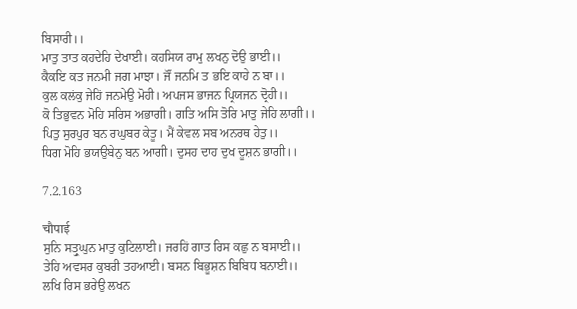ਬਿਸਾਰੀ।।
ਮਾਤੁ ਤਾਤ ਕਹਦੇਹਿ ਦੇਖਾਈ। ਕਹਸਿਯ ਰਾਮੁ ਲਖਨੁ ਦੋਉ ਭਾਈ।।
ਕੈਕਇ ਕਤ ਜਨਮੀ ਜਗ ਮਾਝਾ। ਜੌਂ ਜਨਮਿ ਤ ਭਇ ਕਾਹੇ ਨ ਬਾ।।
ਕੁਲ ਕਲਂਕੁ ਜੇਹਿਂ ਜਨਮੇਉ ਮੋਹੀ। ਅਪਜਸ ਭਾਜਨ ਪ੍ਰਿਯਜਨ ਦ੍ਰੋਹੀ।।
ਕੋ ਤਿਭੁਵਨ ਮੋਹਿ ਸਰਿਸ ਅਭਾਗੀ। ਗਤਿ ਅਸਿ ਤੋਰਿ ਮਾਤੁ ਜੇਹਿ ਲਾਗੀ।।
ਪਿਤੁ ਸੁਰਪੁਰ ਬਨ ਰਘੁਬਰ ਕੇਤੂ। ਮੈਂ ਕੇਵਲ ਸਬ ਅਨਰਥ ਹੇਤੁ।।
ਧਿਗ ਮੋਹਿ ਭਯਉਬੇਨੁ ਬਨ ਆਗੀ। ਦੁਸਹ ਦਾਹ ਦੁਖ ਦੂਸ਼ਨ ਭਾਗੀ।।

7.2.163

चौपाई
ਸੁਨਿ ਸਤ੍ਰੁਘੁਨ ਮਾਤੁ ਕੁਟਿਲਾਈ। ਜਰਹਿਂ ਗਾਤ ਰਿਸ ਕਛੁ ਨ ਬਸਾਈ।।
ਤੇਹਿ ਅਵਸਰ ਕੁਬਰੀ ਤਹਆਈ। ਬਸਨ ਬਿਭੂਸ਼ਨ ਬਿਬਿਧ ਬਨਾਈ।।
ਲਖਿ ਰਿਸ ਭਰੇਉ ਲਖਨ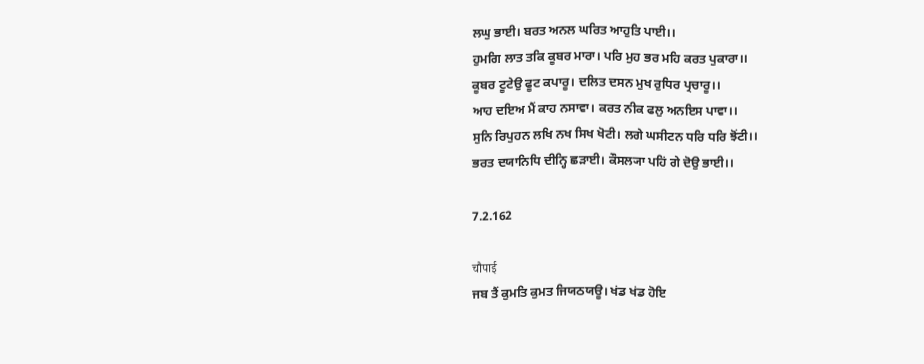ਲਘੁ ਭਾਈ। ਬਰਤ ਅਨਲ ਘਰਿਤ ਆਹੁਤਿ ਪਾਈ।।
ਹੁਮਗਿ ਲਾਤ ਤਕਿ ਕੂਬਰ ਮਾਰਾ। ਪਰਿ ਮੁਹ ਭਰ ਮਹਿ ਕਰਤ ਪੁਕਾਰਾ।।
ਕੂਬਰ ਟੂਟੇਉ ਫੂਟ ਕਪਾਰੂ। ਦਲਿਤ ਦਸਨ ਮੁਖ ਰੁਧਿਰ ਪ੍ਰਚਾਰੂ।।
ਆਹ ਦਇਅ ਮੈਂ ਕਾਹ ਨਸਾਵਾ। ਕਰਤ ਨੀਕ ਫਲੁ ਅਨਇਸ ਪਾਵਾ।।
ਸੁਨਿ ਰਿਪੁਹਨ ਲਖਿ ਨਖ ਸਿਖ ਖੋਟੀ। ਲਗੇ ਘਸੀਟਨ ਧਰਿ ਧਰਿ ਝੋਂਟੀ।।
ਭਰਤ ਦਯਾਨਿਧਿ ਦੀਨ੍ਹਿ ਛਡ਼ਾਈ। ਕੌਸਲ੍ਯਾ ਪਹਿਂ ਗੇ ਦੋਉ ਭਾਈ।।

7.2.162

चौपाई
ਜਬ ਤੈਂ ਕੁਮਤਿ ਕੁਮਤ ਜਿਯਠਯਊ। ਖਂਡ ਖਂਡ ਹੋਇ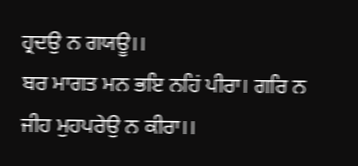ਹ੍ਰਦਉ ਨ ਗਯਊ।।
ਬਰ ਮਾਗਤ ਮਨ ਭਇ ਨਹਿਂ ਪੀਰਾ। ਗਰਿ ਨ ਜੀਹ ਮੁਹਪਰੇਉ ਨ ਕੀਰਾ।।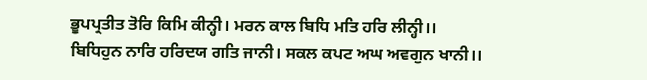ਭੂਪਪ੍ਰਤੀਤ ਤੋਰਿ ਕਿਮਿ ਕੀਨ੍ਹੀ। ਮਰਨ ਕਾਲ ਬਿਧਿ ਮਤਿ ਹਰਿ ਲੀਨ੍ਹੀ।।
ਬਿਧਿਹੁਨ ਨਾਰਿ ਹਰਿਦਯ ਗਤਿ ਜਾਨੀ। ਸਕਲ ਕਪਟ ਅਘ ਅਵਗੁਨ ਖਾਨੀ।।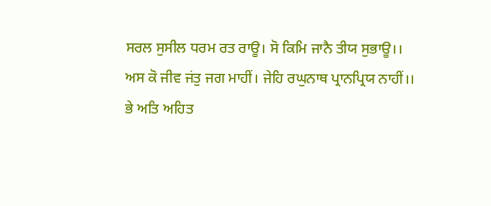ਸਰਲ ਸੁਸੀਲ ਧਰਮ ਰਤ ਰਾਊ। ਸੋ ਕਿਮਿ ਜਾਨੈ ਤੀਯ ਸੁਭਾਊ।।
ਅਸ ਕੋ ਜੀਵ ਜਂਤੁ ਜਗ ਮਾਹੀਂ। ਜੇਹਿ ਰਘੁਨਾਥ ਪ੍ਰਾਨਪ੍ਰਿਯ ਨਾਹੀਂ।।
ਭੇ ਅਤਿ ਅਹਿਤ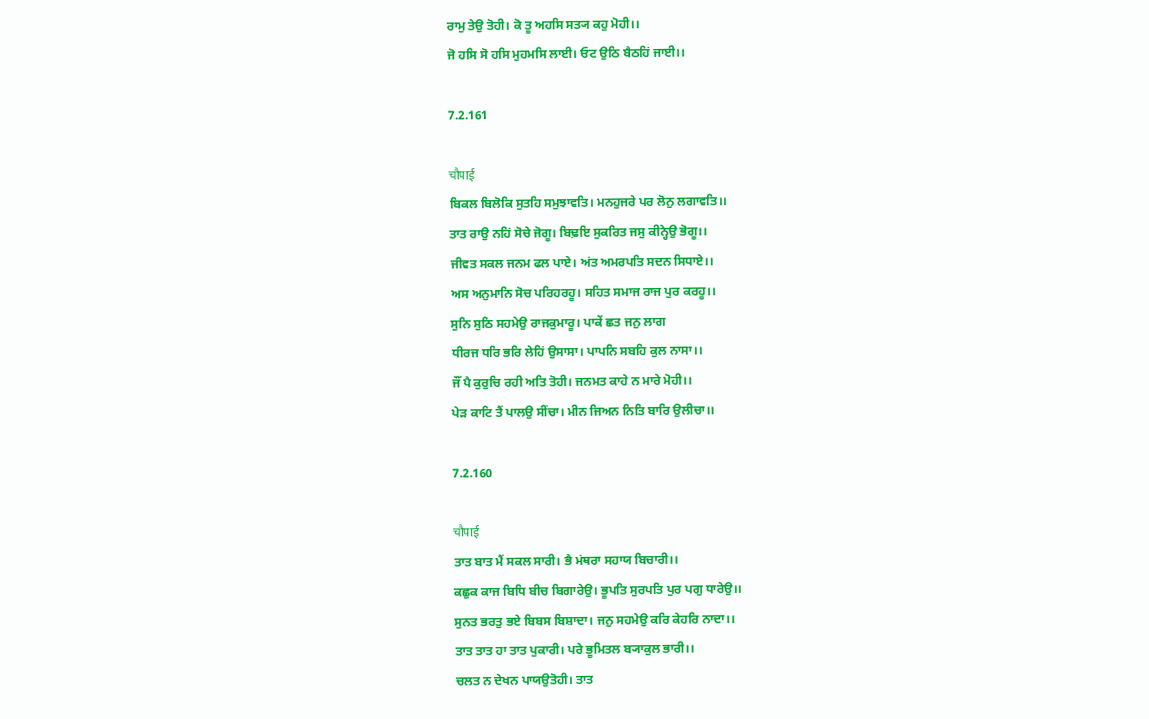ਰਾਮੁ ਤੇਉ ਤੋਹੀ। ਕੋ ਤੂ ਅਹਸਿ ਸਤ੍ਯ ਕਹੁ ਮੋਹੀ।।
ਜੋ ਹਸਿ ਸੋ ਹਸਿ ਮੁਹਮਸਿ ਲਾਈ। ਓਟ ਉਠਿ ਬੈਠਹਿਂ ਜਾਈ।।

7.2.161

चौपाई
ਬਿਕਲ ਬਿਲੋਕਿ ਸੁਤਹਿ ਸਮੁਝਾਵਤਿ। ਮਨਹੁਜਰੇ ਪਰ ਲੋਨੁ ਲਗਾਵਤਿ।।
ਤਾਤ ਰਾਉ ਨਹਿਂ ਸੋਚੇ ਜੋਗੂ। ਬਿਢ਼ਇ ਸੁਕਰਿਤ ਜਸੁ ਕੀਨ੍ਹੇਉ ਭੋਗੂ।।
ਜੀਵਤ ਸਕਲ ਜਨਮ ਫਲ ਪਾਏ। ਅਂਤ ਅਮਰਪਤਿ ਸਦਨ ਸਿਧਾਏ।।
ਅਸ ਅਨੁਮਾਨਿ ਸੋਚ ਪਰਿਹਰਹੂ। ਸਹਿਤ ਸਮਾਜ ਰਾਜ ਪੁਰ ਕਰਹੂ।।
ਸੁਨਿ ਸੁਠਿ ਸਹਮੇਉ ਰਾਜਕੁਮਾਰੂ। ਪਾਕੇਂ ਛਤ ਜਨੁ ਲਾਗ
ਧੀਰਜ ਧਰਿ ਭਰਿ ਲੇਹਿਂ ਉਸਾਸਾ। ਪਾਪਨਿ ਸਬਹਿ ਕੁਲ ਨਾਸਾ।।
ਜੌਂ ਪੈ ਕੁਰੁਚਿ ਰਹੀ ਅਤਿ ਤੋਹੀ। ਜਨਮਤ ਕਾਹੇ ਨ ਮਾਰੇ ਮੋਹੀ।।
ਪੇਡ਼ ਕਾਟਿ ਤੈਂ ਪਾਲਉ ਸੀਂਚਾ। ਮੀਨ ਜਿਅਨ ਨਿਤਿ ਬਾਰਿ ਉਲੀਚਾ।।

7.2.160

चौपाई
ਤਾਤ ਬਾਤ ਮੈਂ ਸਕਲ ਸਾਰੀ। ਭੈ ਮਂਥਰਾ ਸਹਾਯ ਬਿਚਾਰੀ।।
ਕਛੁਕ ਕਾਜ ਬਿਧਿ ਬੀਚ ਬਿਗਾਰੇਉ। ਭੂਪਤਿ ਸੁਰਪਤਿ ਪੁਰ ਪਗੁ ਧਾਰੇਉ।।
ਸੁਨਤ ਭਰਤੁ ਭਏ ਬਿਬਸ ਬਿਸ਼ਾਦਾ। ਜਨੁ ਸਹਮੇਉ ਕਰਿ ਕੇਹਰਿ ਨਾਦਾ।।
ਤਾਤ ਤਾਤ ਹਾ ਤਾਤ ਪੁਕਾਰੀ। ਪਰੇ ਭੂਮਿਤਲ ਬ੍ਯਾਕੁਲ ਭਾਰੀ।।
ਚਲਤ ਨ ਦੇਖਨ ਪਾਯਉਤੋਹੀ। ਤਾਤ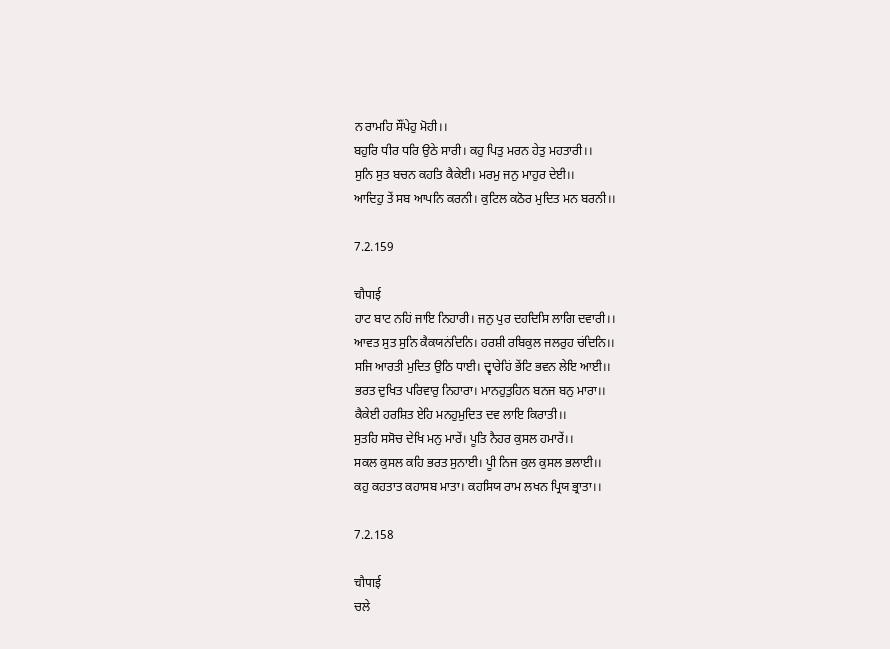ਨ ਰਾਮਹਿ ਸੌਂਪੇਹੁ ਮੋਹੀ।।
ਬਹੁਰਿ ਧੀਰ ਧਰਿ ਉਠੇ ਸਾਰੀ। ਕਹੁ ਪਿਤੁ ਮਰਨ ਹੇਤੁ ਮਹਤਾਰੀ।।
ਸੁਨਿ ਸੁਤ ਬਚਨ ਕਹਤਿ ਕੈਕੇਈ। ਮਰਮੁ ਜਨੁ ਮਾਹੁਰ ਦੇਈ।।
ਆਦਿਹੁ ਤੇਂ ਸਬ ਆਪਨਿ ਕਰਨੀ। ਕੁਟਿਲ ਕਠੋਰ ਮੁਦਿਤ ਮਨ ਬਰਨੀ।।

7.2.159

चौपाई
ਹਾਟ ਬਾਟ ਨਹਿਂ ਜਾਇ ਨਿਹਾਰੀ। ਜਨੁ ਪੁਰ ਦਹਦਿਸਿ ਲਾਗਿ ਦਵਾਰੀ।।
ਆਵਤ ਸੁਤ ਸੁਨਿ ਕੈਕਯਨਂਦਿਨਿ। ਹਰਸ਼ੀ ਰਬਿਕੁਲ ਜਲਰੁਹ ਚਂਦਿਨਿ।।
ਸਜਿ ਆਰਤੀ ਮੁਦਿਤ ਉਠਿ ਧਾਈ। ਦ੍ਵਾਰੇਹਿਂ ਭੇਂਟਿ ਭਵਨ ਲੇਇ ਆਈ।।
ਭਰਤ ਦੁਖਿਤ ਪਰਿਵਾਰੁ ਨਿਹਾਰਾ। ਮਾਨਹੁਤੁਹਿਨ ਬਨਜ ਬਨੁ ਮਾਰਾ।।
ਕੈਕੇਈ ਹਰਸ਼ਿਤ ਏਹਿ ਮਨਹੁਮੁਦਿਤ ਦਵ ਲਾਇ ਕਿਰਾਤੀ।।
ਸੁਤਹਿ ਸਸੋਚ ਦੇਖਿ ਮਨੁ ਮਾਰੇਂ। ਪੂਤਿ ਨੈਹਰ ਕੁਸਲ ਹਮਾਰੇਂ।।
ਸਕਲ ਕੁਸਲ ਕਹਿ ਭਰਤ ਸੁਨਾਈ। ਪੂੀ ਨਿਜ ਕੁਲ ਕੁਸਲ ਭਲਾਈ।।
ਕਹੁ ਕਹਤਾਤ ਕਹਾਸਬ ਮਾਤਾ। ਕਹਸਿਯ ਰਾਮ ਲਖਨ ਪ੍ਰਿਯ ਭ੍ਰਾਤਾ।।

7.2.158

चौपाई
ਚਲੇ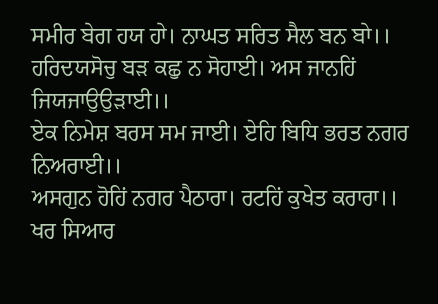ਸਮੀਰ ਬੇਗ ਹਯ ਹਾੇ। ਨਾਘਤ ਸਰਿਤ ਸੈਲ ਬਨ ਬਾੇ।।
ਹਰਿਦਯਸੋਚੁ ਬਡ਼ ਕਛੁ ਨ ਸੋਹਾਈ। ਅਸ ਜਾਨਹਿਂ ਜਿਯਜਾਉਉਡ਼ਾਈ।।
ਏਕ ਨਿਮੇਸ਼ ਬਰਸ ਸਮ ਜਾਈ। ਏਹਿ ਬਿਧਿ ਭਰਤ ਨਗਰ ਨਿਅਰਾਈ।।
ਅਸਗੁਨ ਹੋਹਿਂ ਨਗਰ ਪੈਠਾਰਾ। ਰਟਹਿਂ ਕੁਖੇਤ ਕਰਾਰਾ।।
ਖਰ ਸਿਆਰ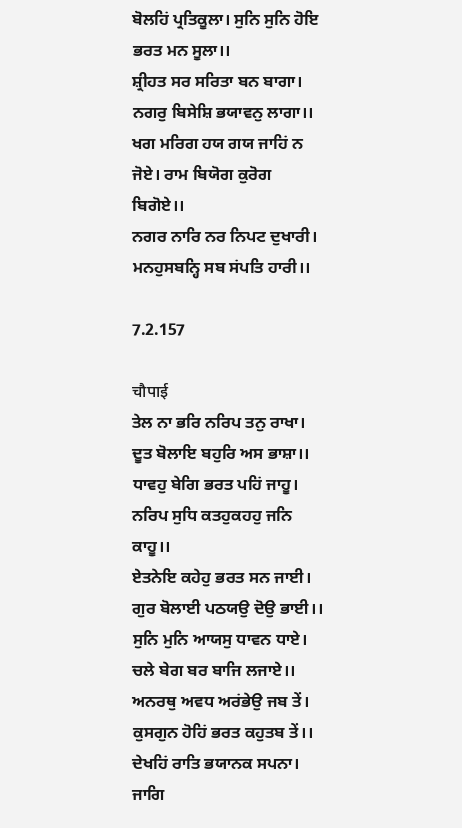ਬੋਲਹਿਂ ਪ੍ਰਤਿਕੂਲਾ। ਸੁਨਿ ਸੁਨਿ ਹੋਇ ਭਰਤ ਮਨ ਸੂਲਾ।।
ਸ਼੍ਰੀਹਤ ਸਰ ਸਰਿਤਾ ਬਨ ਬਾਗਾ। ਨਗਰੁ ਬਿਸੇਸ਼ਿ ਭਯਾਵਨੁ ਲਾਗਾ।।
ਖਗ ਮਰਿਗ ਹਯ ਗਯ ਜਾਹਿਂ ਨ ਜੋਏ। ਰਾਮ ਬਿਯੋਗ ਕੁਰੋਗ ਬਿਗੋਏ।।
ਨਗਰ ਨਾਰਿ ਨਰ ਨਿਪਟ ਦੁਖਾਰੀ। ਮਨਹੁਸਬਨ੍ਹਿ ਸਬ ਸਂਪਤਿ ਹਾਰੀ।।

7.2.157

चौपाई
ਤੇਲ ਨਾ ਭਰਿ ਨਰਿਪ ਤਨੁ ਰਾਖਾ। ਦੂਤ ਬੋਲਾਇ ਬਹੁਰਿ ਅਸ ਭਾਸ਼ਾ।।
ਧਾਵਹੁ ਬੇਗਿ ਭਰਤ ਪਹਿਂ ਜਾਹੂ। ਨਰਿਪ ਸੁਧਿ ਕਤਹੁਕਹਹੁ ਜਨਿ ਕਾਹੂ।।
ਏਤਨੇਇ ਕਹੇਹੁ ਭਰਤ ਸਨ ਜਾਈ। ਗੁਰ ਬੋਲਾਈ ਪਠਯਉ ਦੋਉ ਭਾਈ।।
ਸੁਨਿ ਮੁਨਿ ਆਯਸੁ ਧਾਵਨ ਧਾਏ। ਚਲੇ ਬੇਗ ਬਰ ਬਾਜਿ ਲਜਾਏ।।
ਅਨਰਥੁ ਅਵਧ ਅਰਂਭੇਉ ਜਬ ਤੇਂ। ਕੁਸਗੁਨ ਹੋਹਿਂ ਭਰਤ ਕਹੁਤਬ ਤੇਂ।।
ਦੇਖਹਿਂ ਰਾਤਿ ਭਯਾਨਕ ਸਪਨਾ। ਜਾਗਿ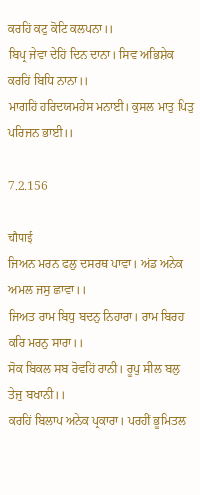ਕਰਹਿਂ ਕਟੁ ਕੋਟਿ ਕਲਪਨਾ।।
ਬਿਪ੍ਰ ਜੇਵਾ ਦੇਹਿਂ ਦਿਨ ਦਾਨਾ। ਸਿਵ ਅਭਿਸ਼ੇਕ ਕਰਹਿਂ ਬਿਧਿ ਨਾਨਾ।।
ਮਾਗਹਿਂ ਹਰਿਦਯਮਹੇਸ ਮਨਾਈ। ਕੁਸਲ ਮਾਤੁ ਪਿਤੁ ਪਰਿਜਨ ਭਾਈ।।

7.2.156

चौपाई
ਜਿਅਨ ਮਰਨ ਫਲੁ ਦਸਰਥ ਪਾਵਾ। ਅਂਡ ਅਨੇਕ ਅਮਲ ਜਸੁ ਛਾਵਾ।।
ਜਿਅਤ ਰਾਮ ਬਿਧੁ ਬਦਨੁ ਨਿਹਾਰਾ। ਰਾਮ ਬਿਰਹ ਕਰਿ ਮਰਨੁ ਸਾਰਾ।।
ਸੋਕ ਬਿਕਲ ਸਬ ਰੋਵਹਿਂ ਰਾਨੀ। ਰੂਪੁ ਸੀਲ ਬਲੁ ਤੇਜੁ ਬਖਾਨੀ।।
ਕਰਹਿਂ ਬਿਲਾਪ ਅਨੇਕ ਪ੍ਰਕਾਰਾ। ਪਰਹੀਂ ਭੂਮਿਤਲ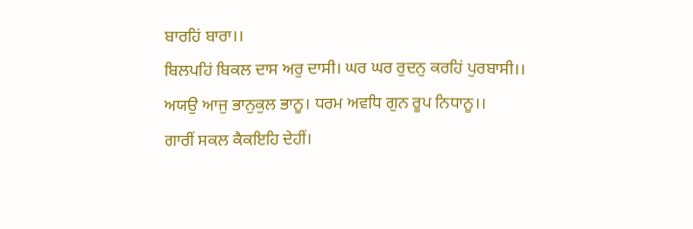ਬਾਰਹਿਂ ਬਾਰਾ।।
ਬਿਲਪਹਿਂ ਬਿਕਲ ਦਾਸ ਅਰੁ ਦਾਸੀ। ਘਰ ਘਰ ਰੁਦਨੁ ਕਰਹਿਂ ਪੁਰਬਾਸੀ।।
ਅਯਉ ਆਜੁ ਭਾਨੁਕੁਲ ਭਾਨੂ। ਧਰਮ ਅਵਧਿ ਗੁਨ ਰੂਪ ਨਿਧਾਨੂ।।
ਗਾਰੀਂ ਸਕਲ ਕੈਕਇਹਿ ਦੇਹੀਂ।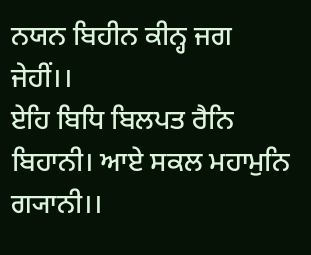ਨਯਨ ਬਿਹੀਨ ਕੀਨ੍ਹ ਜਗ ਜੇਹੀਂ।।
ਏਹਿ ਬਿਧਿ ਬਿਲਪਤ ਰੈਨਿ ਬਿਹਾਨੀ। ਆਏ ਸਕਲ ਮਹਾਮੁਨਿ ਗ੍ਯਾਨੀ।।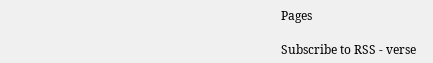Pages

Subscribe to RSS - verse